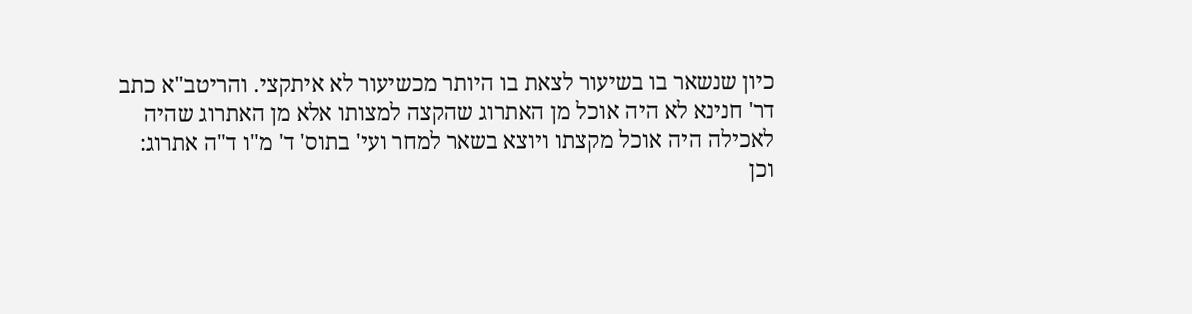כיון שנשאר בו בשיעור לצאת בו היותר מכשיעור לא איתקצי. והריטב"א כתב דר' חנינא לא היה אוכל מן האתרוג שהקצה למצותו אלא מן האתרוג שהיה לאכילה היה אוכל מקצתו ויוצא בשאר למחר ועי' בתוס' ד' מ"ו ד"ה אתרוג:
וכן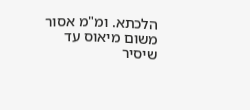הלכתא. ומ"מ אסור משום מיאוס עד שיסיר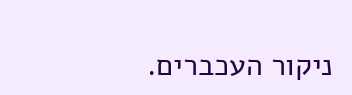ניקור העכברים.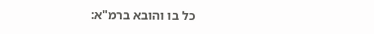כל בו והובא ברמ"א: